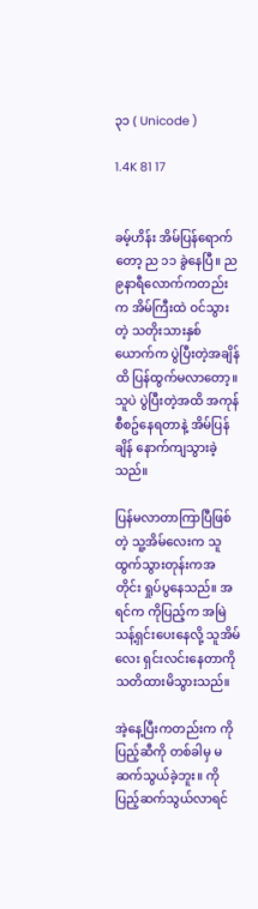၃၁ ( Unicode )

1.4K 81 17


ခမ့်ဟိန်း အိမ်ပြန်ရောက်တော့ ည ၁၁ ခွဲနေပြီ။ ည ၉နာရီလောက်ကတည်းက အိမ်ကြီးထဲ ဝင်သွားတဲ့ သတိုးသားနှစ်ယောက်က ပွဲပြီးတဲ့အချိန်ထိ ပြန်ထွက်မလာတော့။ သူပဲ ပွဲပြီးတဲ့အထိ အကုန်စီစဥ်နေရတာနဲ့ အိမ်ပြန်ချိန် နောက်ကျသွားခဲ့သည်။

ပြန်မလာတာကြာပြီဖြစ်တဲ့ သူ့အိမ်လေးက သူထွက်သွားတုန်းကအတိုင်း ရှုပ်ပွနေသည်။ အရင်က ကိုပြည့်က အမြဲသန့်ရှင်းပေးနေလို့ သူအိမ်လေး ရှင်းလင်းနေတာကို သတိထားမိသွားသည်။

အဲ့နေ့ပြီးကတည်းက ကိုပြည့်ဆီကို တစ်ခါမှ မဆက်သွယ်ခဲ့ဘူး။ ကိုပြည့်ဆက်သွယ်လာရင်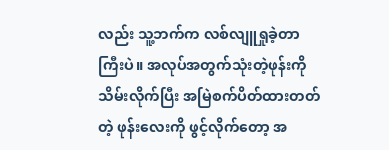လည်း သူ့ဘက်က လစ်လျူရှုခဲ့တာကြီးပဲ။ အလုပ်အတွက်သုံးတဲ့ဖုန်းကို သိမ်းလိုက်ပြီး အမြဲစက်ပိတ်ထားတတ်တဲ့ ဖုန်းလေးကို ဖွင့်လိုက်တော့ အ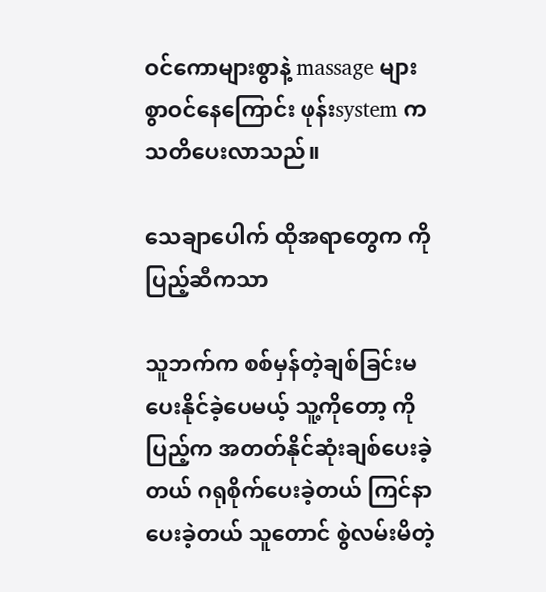ဝင်ကောများစွာနဲ့ massage များစွာဝင်နေကြောင်း ဖုန်းsystem က သတိပေးလာသည်။

သေချာပေါက် ထိုအရာတွေက ကိုပြည့်ဆီကသာ

သူဘက်က စစ်မှန်တဲ့ချစ်ခြင်းမပေးနိုင်ခဲ့ပေမယ့် သူ့ကိုတော့ ကိုပြည့်က အတတ်နိုင်ဆုံးချစ်ပေးခဲ့တယ် ဂရုစိုက်ပေးခဲ့တယ် ကြင်နာပေးခဲ့တယ် သူတောင် စွဲလမ်းမိတဲ့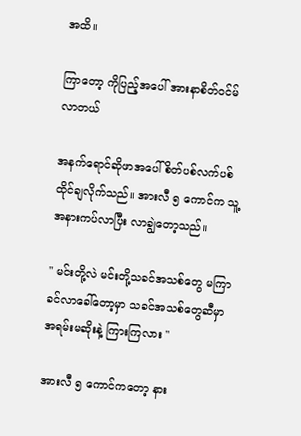အထိ။

ကြာတော့ ကိုပြည့်အပေါ် အားနာစိတ်ဝင်မ်လာတယ်

အနက်ရောင်ဆိုဖာအပေါ် စိတ်ပစ်လက်ပစ်ထိုင်ချလိုက်သည်။ အားလီ ၅ ကောင်က သူ့အနားကပ်လာပြီး လာချွဲတော့သည်။

" မင်းတို့လဲ မင်းတို့သခင်အသစ်တွေ မကြာခင်လာခေါ်တော့မှာ သခင်အသစ်တွေဆီမှာ အရမ်းမဆိုးနဲ့ ကြားကြလား "

အားလီ ၅ ကောင်ကတော့ နား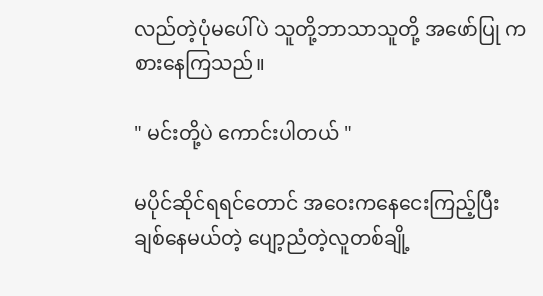လည်တဲ့ပုံမပေါ်ပဲ သူတို့ဘာသာသူတို့ အဖော်ပြု ကစားနေကြသည်။

" မင်းတို့ပဲ ကောင်းပါတယ် "

မပိုင်ဆိုင်ရရင်တောင် အဝေးကနေငေးကြည့်ပြီး ချစ်နေမယ်တဲ့ ပျော့ညံတဲ့လူတစ်ချို့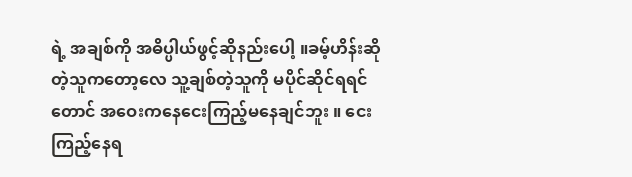ရဲ့ အချစ်ကို အဓိပ္ပါယ်ဖွင့်ဆိုနည်းပေါ့ ။ခမ့်ဟိန်းဆိုတဲ့သူကတော့လေ သူ့ချစ်တဲ့သူကို မပိုင်ဆိုင်ရရင်တောင် အဝေးကနေငေးကြည့်မနေချင်ဘူး ။ ငေးကြည့်နေရ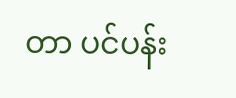တာ ပင်ပန်း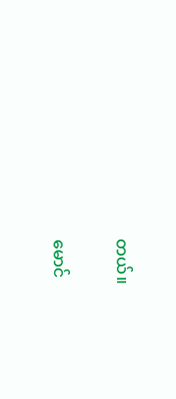တယ်။

မောင်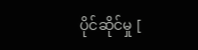ပိုင်ဆိုင်မှု [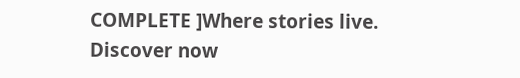COMPLETE ]Where stories live. Discover now